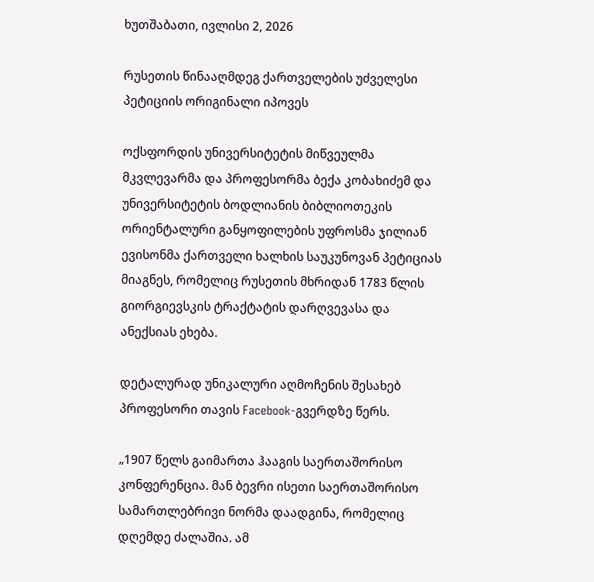ხუთშაბათი, ივლისი 2, 2026

რუსეთის წინააღმდეგ ქართველების უძველესი პეტიციის ორიგინალი იპოვეს

ოქსფორდის უნივერსიტეტის მიწვეულმა მკვლევარმა და პროფესორმა ბექა კობახიძემ და უნივერსიტეტის ბოდლიანის ბიბლიოთეკის ორიენტალური განყოფილების უფროსმა ჯილიან ევისონმა ქართველი ხალხის საუკუნოვან პეტიციას მიაგნეს, რომელიც რუსეთის მხრიდან 1783 წლის გიორგიევსკის ტრაქტატის დარღვევასა და ანექსიას ეხება.

დეტალურად უნიკალური აღმოჩენის შესახებ პროფესორი თავის Facebook-გვერდზე წერს.

„1907 წელს გაიმართა ჰააგის საერთაშორისო კონფერენცია. მან ბევრი ისეთი საერთაშორისო სამართლებრივი ნორმა დაადგინა, რომელიც დღემდე ძალაშია. ამ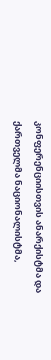კონფერენციისთვის ანარქისტმა და ქართველმა ნაციონალისტმა,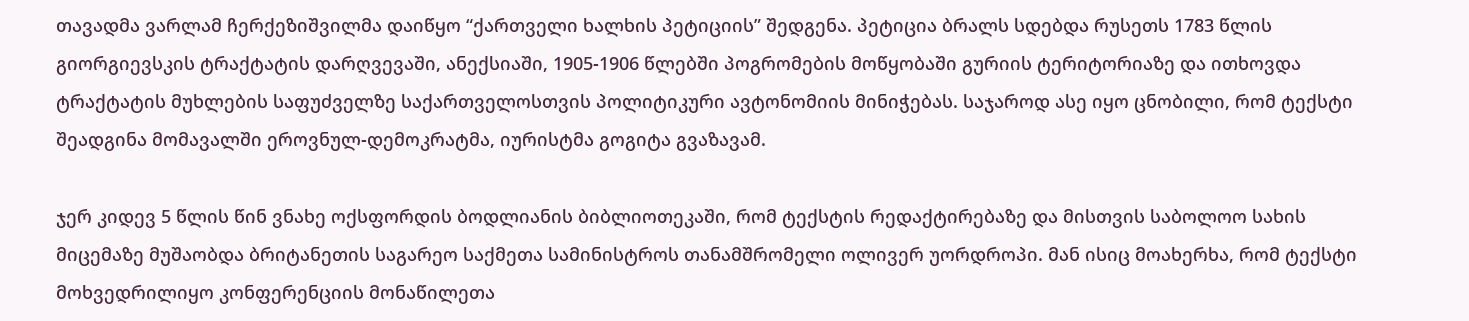თავადმა ვარლამ ჩერქეზიშვილმა დაიწყო “ქართველი ხალხის პეტიციის” შედგენა. პეტიცია ბრალს სდებდა რუსეთს 1783 წლის გიორგიევსკის ტრაქტატის დარღვევაში, ანექსიაში, 1905-1906 წლებში პოგრომების მოწყობაში გურიის ტერიტორიაზე და ითხოვდა ტრაქტატის მუხლების საფუძველზე საქართველოსთვის პოლიტიკური ავტონომიის მინიჭებას. საჯაროდ ასე იყო ცნობილი, რომ ტექსტი შეადგინა მომავალში ეროვნულ-დემოკრატმა, იურისტმა გოგიტა გვაზავამ.

ჯერ კიდევ 5 წლის წინ ვნახე ოქსფორდის ბოდლიანის ბიბლიოთეკაში, რომ ტექსტის რედაქტირებაზე და მისთვის საბოლოო სახის მიცემაზე მუშაობდა ბრიტანეთის საგარეო საქმეთა სამინისტროს თანამშრომელი ოლივერ უორდროპი. მან ისიც მოახერხა, რომ ტექსტი მოხვედრილიყო კონფერენციის მონაწილეთა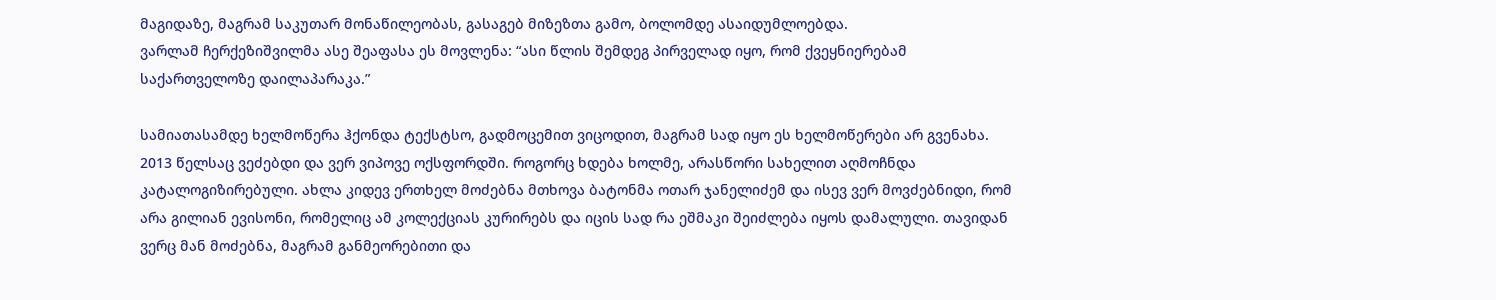მაგიდაზე, მაგრამ საკუთარ მონაწილეობას, გასაგებ მიზეზთა გამო, ბოლომდე ასაიდუმლოებდა.
ვარლამ ჩერქეზიშვილმა ასე შეაფასა ეს მოვლენა: “ასი წლის შემდეგ პირველად იყო, რომ ქვეყნიერებამ საქართველოზე დაილაპარაკა.”

სამიათასამდე ხელმოწერა ჰქონდა ტექსტსო, გადმოცემით ვიცოდით, მაგრამ სად იყო ეს ხელმოწერები არ გვენახა. 2013 წელსაც ვეძებდი და ვერ ვიპოვე ოქსფორდში. როგორც ხდება ხოლმე, არასწორი სახელით აღმოჩნდა კატალოგიზირებული. ახლა კიდევ ერთხელ მოძებნა მთხოვა ბატონმა ოთარ ჯანელიძემ და ისევ ვერ მოვძებნიდი, რომ არა გილიან ევისონი, რომელიც ამ კოლექციას კურირებს და იცის სად რა ეშმაკი შეიძლება იყოს დამალული. თავიდან ვერც მან მოძებნა, მაგრამ განმეორებითი და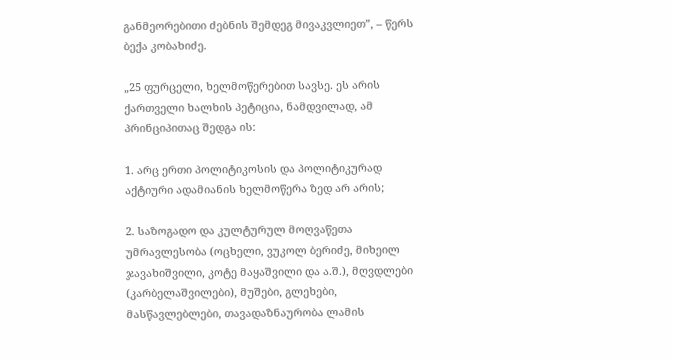განმეორებითი ძებნის შემდეგ მივაკვლიეთ”, – წერს ბექა კობახიძე.

„25 ფურცელი, ხელმოწერებით სავსე. ეს არის ქართველი ხალხის პეტიცია, ნამდვილად, ამ პრინციპითაც შედგა ის:

1. არც ერთი პოლიტიკოსის და პოლიტიკურად აქტიური ადამიანის ხელმოწერა ზედ არ არის;

2. საზოგადო და კულტურულ მოღვაწეთა უმრავლესობა (ოცხელი, ვუკოლ ბერიძე, მიხეილ ჯავახიშვილი, კოტე მაყაშვილი და ა.შ.), მღვდლები (კარბელაშვილები), მუშები, გლეხები, მასწავლებლები, თავადაზნაურობა ლამის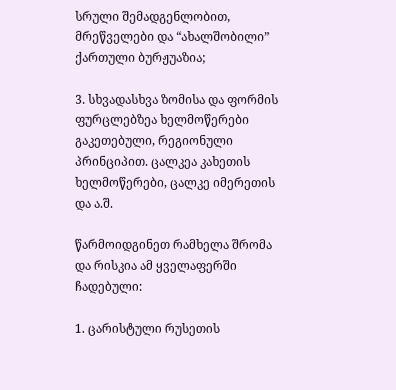სრული შემადგენლობით, მრეწველები და “ახალშობილი” ქართული ბურჟუაზია;

3. სხვადასხვა ზომისა და ფორმის ფურცლებზეა ხელმოწერები გაკეთებული, რეგიონული პრინციპით. ცალკეა კახეთის ხელმოწერები, ცალკე იმერეთის და ა.შ.

წარმოიდგინეთ რამხელა შრომა და რისკია ამ ყველაფერში ჩადებული:

1. ცარისტული რუსეთის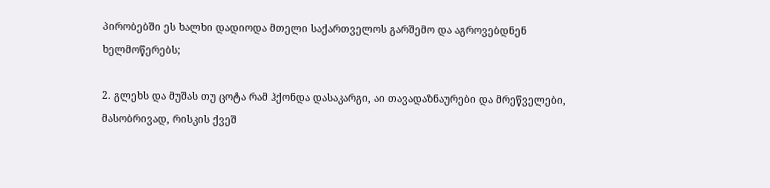პირობებში ეს ხალხი დადიოდა მთელი საქართველოს გარშემო და აგროვებდნენ ხელმოწერებს;

2. გლეხს და მუშას თუ ცოტა რამ ჰქონდა დასაკარგი, აი თავადაზნაურები და მრეწველები, მასობრივად, რისკის ქვეშ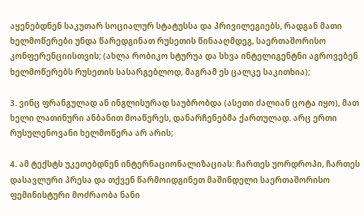აყენებდნენ საკუთარ სოციალურ სტატუსსა და პრივილეგიებს, რადგან მათი ხელმოწერები უნდა წარედგინათ რუსეთის წინააღმდეგ, საერთაშორისო კონფერენციისთვის; (ახლა რობიკო სტურუა და სხვა ინტელიგენტნი აგროვებენ ხელმოწერებს რუსეთის სასარგებლოდ, მაგრამ ეს ცალკე საკითხია);

3. ვინც ფრანგულად ან ინგლისურად საუბრობდა (ასეთი ძალიან ცოტა იყო), მათ ხელი ლათინური ანბანით მოაწერეს, დანარჩენებმა ქართულად. არც ერთი რუსულენოვანი ხელმოწერა არ არის;

4. ამ ტექსტს უკეთებდნენ ინტერნაციონალიზაციას: ჩართეს უორდროპი, ჩართეს დასავლური პრესა და თქვენ წარმოიდგინეთ მაშინდელი საერთაშორისო ფემინისტური მოძრაობა ნანი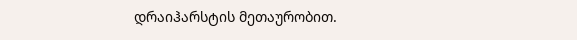დრაიჰარსტის მეთაურობით.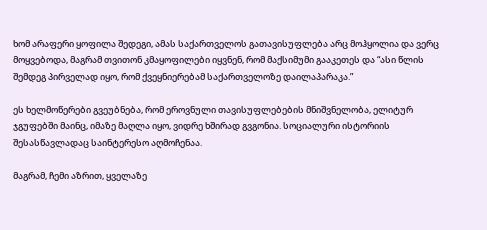ხომ არაფერი ყოფილა შედეგი, ამას საქართველოს გათავისუფლება არც მოჰყოლია და ვერც მოყვებოდა, მაგრამ თვითონ კმაყოფილები იყვნენ, რომ მაქსიმუმი გააკეთეს და “ასი წლის შემდეგ პირველად იყო, რომ ქვეყნიერებამ საქართველოზე დაილაპარაკა.”

ეს ხელმოწერები გვეუბნება, რომ ეროვნული თავისუფლებების მნიშვნელობა, ელიტურ ჯგუფებში მაინც, იმაზე მაღლა იყო, ვიდრე ხშირად გვგონია. სოციალური ისტორიის შესასწავლადაც საინტერესო აღმოჩენაა.

მაგრამ, ჩემი აზრით, ყველაზე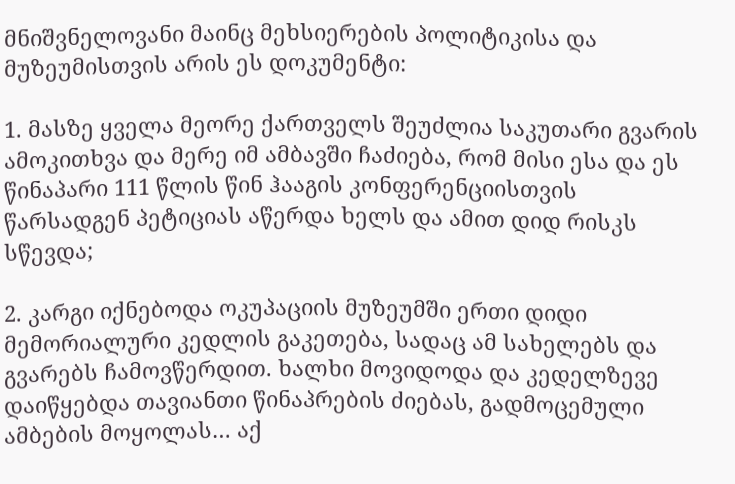მნიშვნელოვანი მაინც მეხსიერების პოლიტიკისა და მუზეუმისთვის არის ეს დოკუმენტი:

1. მასზე ყველა მეორე ქართველს შეუძლია საკუთარი გვარის ამოკითხვა და მერე იმ ამბავში ჩაძიება, რომ მისი ესა და ეს წინაპარი 111 წლის წინ ჰააგის კონფერენციისთვის წარსადგენ პეტიციას აწერდა ხელს და ამით დიდ რისკს სწევდა;

2. კარგი იქნებოდა ოკუპაციის მუზეუმში ერთი დიდი მემორიალური კედლის გაკეთება, სადაც ამ სახელებს და გვარებს ჩამოვწერდით. ხალხი მოვიდოდა და კედელზევე დაიწყებდა თავიანთი წინაპრების ძიებას, გადმოცემული ამბების მოყოლას… აქ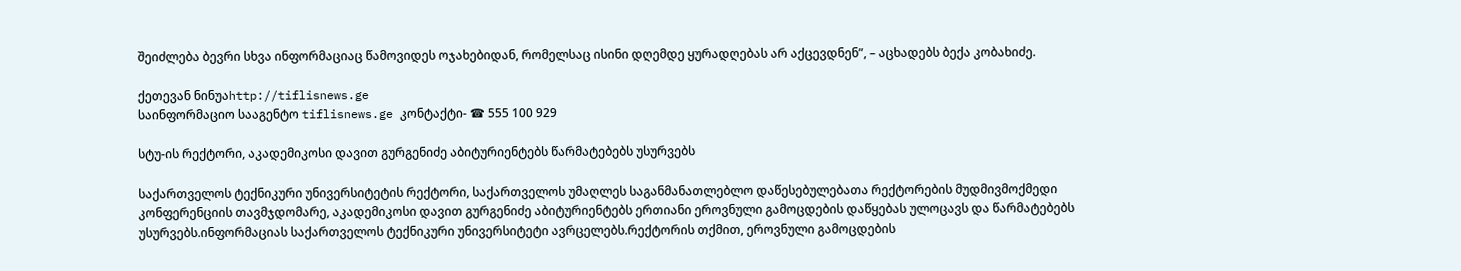შეიძლება ბევრი სხვა ინფორმაციაც წამოვიდეს ოჯახებიდან, რომელსაც ისინი დღემდე ყურადღებას არ აქცევდნენ”, – აცხადებს ბექა კობახიძე.

ქეთევან ნინუაhttp://tiflisnews.ge
საინფორმაციო სააგენტო tiflisnews.ge კონტაქტი- ☎ 555 100 929

სტუ-ის რექტორი, აკადემიკოსი დავით გურგენიძე აბიტურიენტებს წარმატებებს უსურვებს

საქართველოს ტექნიკური უნივერსიტეტის რექტორი, საქართველოს უმაღლეს საგანმანათლებლო დაწესებულებათა რექტორების მუდმივმოქმედი კონფერენციის თავმჯდომარე, აკადემიკოსი დავით გურგენიძე აბიტურიენტებს ერთიანი ეროვნული გამოცდების დაწყებას ულოცავს და წარმატებებს უსურვებს.ინფორმაციას საქართველოს ტექნიკური უნივერსიტეტი ავრცელებს.რექტორის თქმით, ეროვნული გამოცდების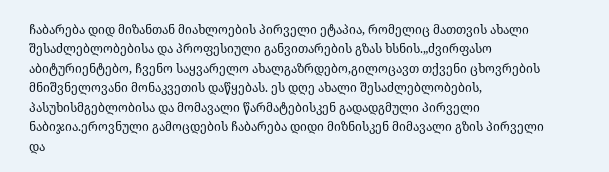ჩაბარება დიდ მიზანთან მიახლოების პირველი ეტაპია, რომელიც მათთვის ახალი შესაძლებლობებისა და პროფესიული განვითარების გზას ხსნის.„ძვირფასო აბიტურიენტებო, ჩვენო საყვარელო ახალგაზრდებო,გილოცავთ თქვენი ცხოვრების მნიშვნელოვანი მონაკვეთის დაწყებას. ეს დღე ახალი შესაძლებლობების, პასუხისმგებლობისა და მომავალი წარმატებისკენ გადადგმული პირველი ნაბიჯია.ეროვნული გამოცდების ჩაბარება დიდი მიზნისკენ მიმავალი გზის პირველი და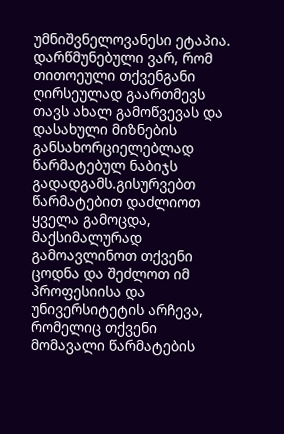უმნიშვნელოვანესი ეტაპია. დარწმუნებული ვარ, რომ თითოეული თქვენგანი ღირსეულად გაართმევს თავს ახალ გამოწვევას და დასახული მიზნების განსახორციელებლად წარმატებულ ნაბიჯს გადადგამს.გისურვებთ წარმატებით დაძლიოთ ყველა გამოცდა, მაქსიმალურად გამოავლინოთ თქვენი ცოდნა და შეძლოთ იმ პროფესიისა და უნივერსიტეტის არჩევა, რომელიც თქვენი მომავალი წარმატების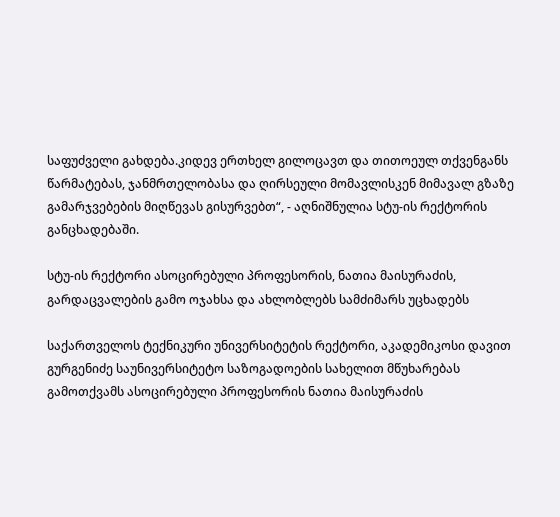საფუძველი გახდება.კიდევ ერთხელ გილოცავთ და თითოეულ თქვენგანს წარმატებას, ჯანმრთელობასა და ღირსეული მომავლისკენ მიმავალ გზაზე გამარჯვებების მიღწევას გისურვებთ“, - აღნიშნულია სტუ-ის რექტორის განცხადებაში.

სტუ-ის რექტორი ასოცირებული პროფესორის, ნათია მაისურაძის, გარდაცვალების გამო ოჯახსა და ახლობლებს სამძიმარს უცხადებს

საქართველოს ტექნიკური უნივერსიტეტის რექტორი, აკადემიკოსი დავით გურგენიძე საუნივერსიტეტო საზოგადოების სახელით მწუხარებას გამოთქვამს ასოცირებული პროფესორის ნათია მაისურაძის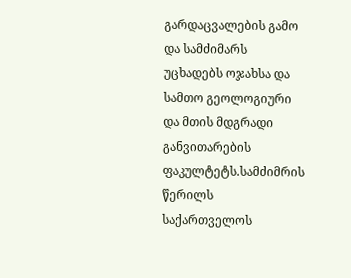გარდაცვალების გამო და სამძიმარს უცხადებს ოჯახსა და სამთო გეოლოგიური და მთის მდგრადი განვითარების ფაკულტეტს.სამძიმრის წერილს საქართველოს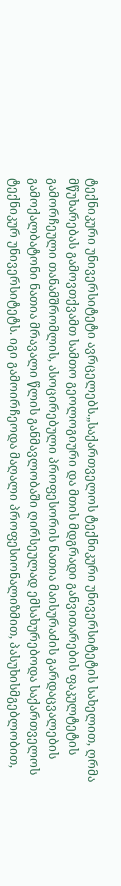ტექნიკური უნივერსიტეტი ავრცელებს.„საქართველოს ტექნიკური უნივერსიტეტის სახელით, ღრმა მწუხარებას გამოვთქვამთ სამთო გეოლოგიური და მთის მდგრადი განვითარების ფაკულტეტის გამორჩეული თანამშრომლის, ასოცირებული პროფესორის ნათია მაისურაძის გარდაცვალების გამოქალბატონი ნათია მრავალი წლის განმავლობაში ღირსეულად ემსახურებოდა საქართველოს ტექნიკურ უნივერსიტეტს. იგი გამოირჩეოდა მაღალი პროფესიონალიზმით, პასუხისმგებლობით,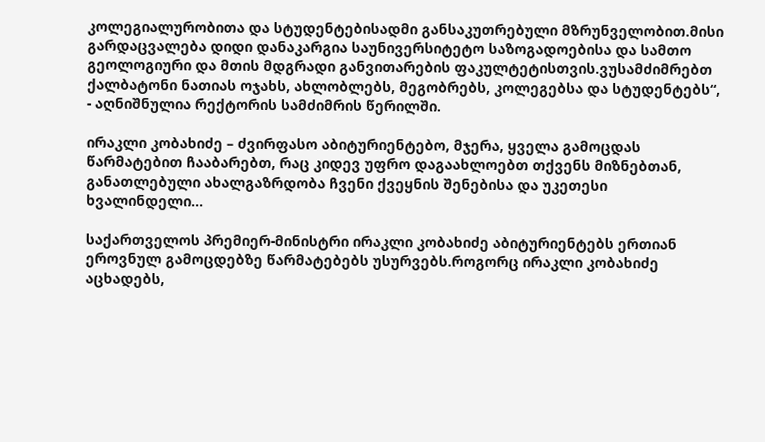კოლეგიალურობითა და სტუდენტებისადმი განსაკუთრებული მზრუნველობით.მისი გარდაცვალება დიდი დანაკარგია საუნივერსიტეტო საზოგადოებისა და სამთო გეოლოგიური და მთის მდგრადი განვითარების ფაკულტეტისთვის.ვუსამძიმრებთ ქალბატონი ნათიას ოჯახს, ახლობლებს, მეგობრებს, კოლეგებსა და სტუდენტებს“, - აღნიშნულია რექტორის სამძიმრის წერილში.

ირაკლი კობახიძე – ძვირფასო აბიტურიენტებო, მჯერა, ყველა გამოცდას წარმატებით ჩააბარებთ, რაც კიდევ უფრო დაგაახლოებთ თქვენს მიზნებთან, განათლებული ახალგაზრდობა ჩვენი ქვეყნის შენებისა და უკეთესი ხვალინდელი...

საქართველოს პრემიერ-მინისტრი ირაკლი კობახიძე აბიტურიენტებს ერთიან ეროვნულ გამოცდებზე წარმატებებს უსურვებს.როგორც ირაკლი კობახიძე აცხადებს,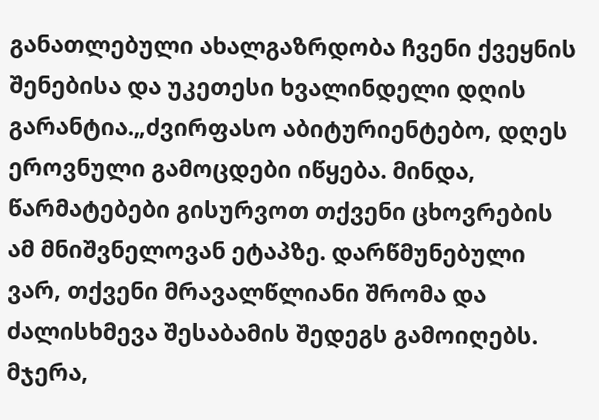განათლებული ახალგაზრდობა ჩვენი ქვეყნის შენებისა და უკეთესი ხვალინდელი დღის გარანტია.„ძვირფასო აბიტურიენტებო, დღეს ეროვნული გამოცდები იწყება. მინდა, წარმატებები გისურვოთ თქვენი ცხოვრების ამ მნიშვნელოვან ეტაპზე. დარწმუნებული ვარ, თქვენი მრავალწლიანი შრომა და ძალისხმევა შესაბამის შედეგს გამოიღებს. მჯერა,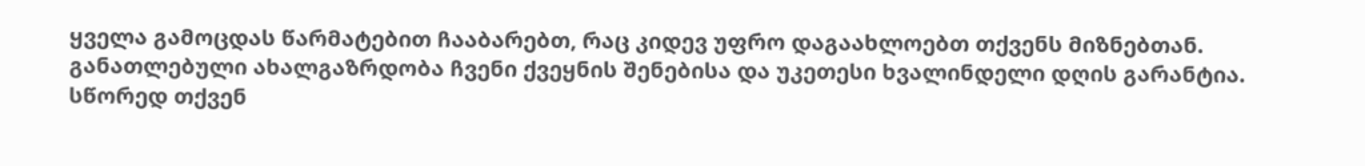ყველა გამოცდას წარმატებით ჩააბარებთ, რაც კიდევ უფრო დაგაახლოებთ თქვენს მიზნებთან. განათლებული ახალგაზრდობა ჩვენი ქვეყნის შენებისა და უკეთესი ხვალინდელი დღის გარანტია. სწორედ თქვენ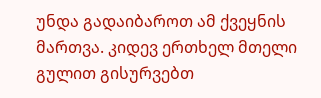უნდა გადაიბაროთ ამ ქვეყნის მართვა. კიდევ ერთხელ მთელი გულით გისურვებთ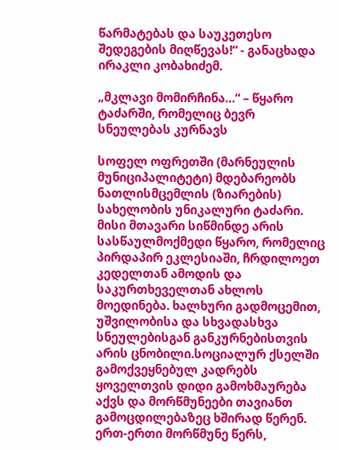წარმატებას და საუკეთესო შედეგების მიღწევას!“ - განაცხადა ირაკლი კობახიძემ.

„მკლავი მომირჩინა…“ – წყარო ტაძარში, რომელიც ბევრ სნეულებას კურნავს

სოფელ ოფრეთში (მარნეულის მუნიციპალიტეტი) მდებარეობს ნათლისმცემლის (ზიარების) სახელობის უნიკალური ტაძარი. მისი მთავარი სიწმინდე არის სასწაულმოქმედი წყარო, რომელიც პირდაპირ ეკლესიაში, ჩრდილოეთ კედელთან ამოდის და საკურთხეველთან ახლოს მოედინება. ხალხური გადმოცემით, უშვილობისა და სხვადასხვა სნეულებისგან განკურნებისთვის არის ცნობილი.სოციალურ ქსელში გამოქვეყნებულ კადრებს ყოველთვის დიდი გამოხმაურება აქვს და მორწმუნეები თავიანთ გამოცდილებაზეც ხშირად წერენ. ერთ-ერთი მორწმუნე წერს,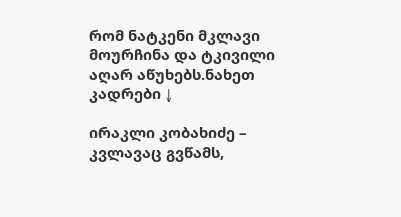რომ ნატკენი მკლავი მოურჩინა და ტკივილი აღარ აწუხებს.ნახეთ კადრები ↓

ირაკლი კობახიძე – კვლავაც გვწამს,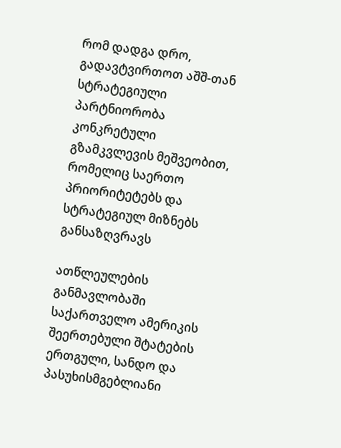რომ დადგა დრო, გადავტვირთოთ აშშ-თან სტრატეგიული პარტნიორობა კონკრეტული გზამკვლევის მეშვეობით, რომელიც საერთო პრიორიტეტებს და სტრატეგიულ მიზნებს განსაზღვრავს

ათწლეულების განმავლობაში საქართველო ამერიკის შეერთებული შტატების ერთგული, სანდო და პასუხისმგებლიანი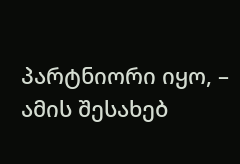პარტნიორი იყო, – ამის შესახებ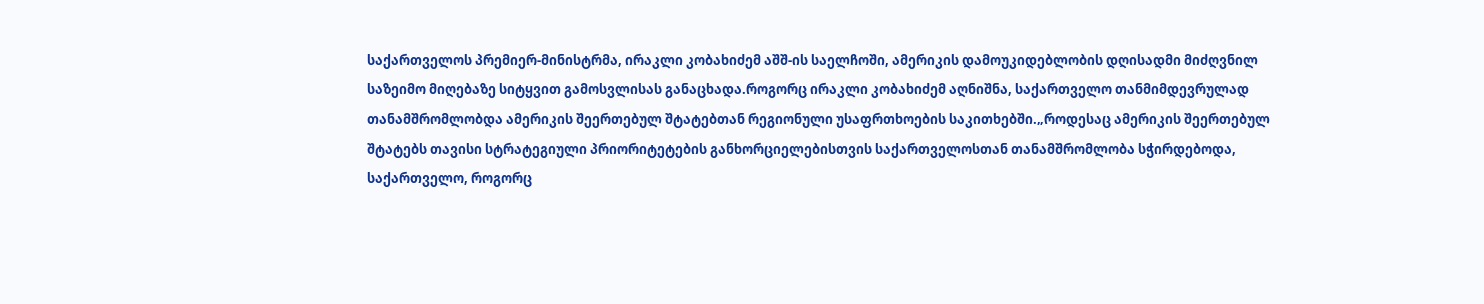საქართველოს პრემიერ-მინისტრმა, ირაკლი კობახიძემ აშშ-ის საელჩოში, ამერიკის დამოუკიდებლობის დღისადმი მიძღვნილ საზეიმო მიღებაზე სიტყვით გამოსვლისას განაცხადა.როგორც ირაკლი კობახიძემ აღნიშნა, საქართველო თანმიმდევრულად თანამშრომლობდა ამერიკის შეერთებულ შტატებთან რეგიონული უსაფრთხოების საკითხებში.„როდესაც ამერიკის შეერთებულ შტატებს თავისი სტრატეგიული პრიორიტეტების განხორციელებისთვის საქართველოსთან თანამშრომლობა სჭირდებოდა, საქართველო, როგორც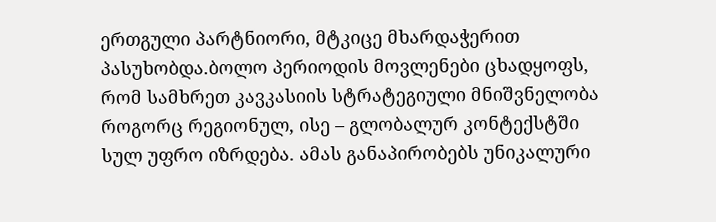ერთგული პარტნიორი, მტკიცე მხარდაჭერით პასუხობდა.ბოლო პერიოდის მოვლენები ცხადყოფს, რომ სამხრეთ კავკასიის სტრატეგიული მნიშვნელობა როგორც რეგიონულ, ისე – გლობალურ კონტექსტში სულ უფრო იზრდება. ამას განაპირობებს უნიკალური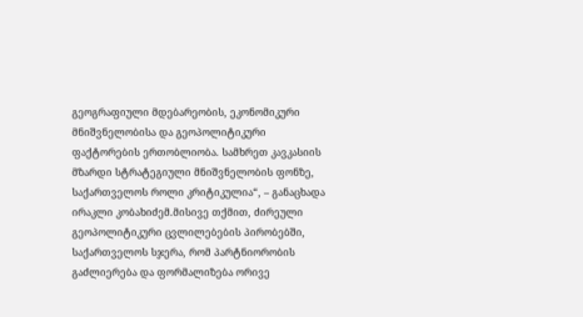გეოგრაფიული მდებარეობის, ეკონომიკური მნიშვნელობისა და გეოპოლიტიკური ფაქტორების ერთობლიობა. სამხრეთ კავკასიის მზარდი სტრატეგიული მნიშვნელობის ფონზე, საქართველოს როლი კრიტიკულია“, – განაცხადა ირაკლი კობახიძემ.მისივე თქმით, ძირეული გეოპოლიტიკური ცვლილებების პირობებში, საქართველოს სჯერა, რომ პარტნიორობის გაძლიერება და ფორმალიზება ორივე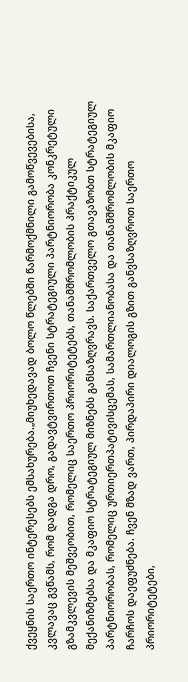ქვეყნის საერთო ინტერესებს ემსახურება.„მიუხედავად ბოლო წლებში წარმოქმნილი გამოწვევებისა, კვლავაც გვწამს, რომ დადგა დრო, გადავტვირთოთ ჩვენი სტრატეგიული პარტნიორობა კონკრეტული გზამკვლევის მეშვეობით, რომელიც საერთო პრიორიტეტებს, თანამშრომლობის პრაქტიკულ მექანიზმებსა და მკაფიო სტრატეგიულ მიზნებს განსაზღვრავს. საქართველო გთავაზობთ სტრატეგიულ პარტნიორობას, რომელიც ურთიერთპატივისცემას, სამართლიანობასა და თანამშრომლობის მკაფიო ჩარჩოს დაეფუძნება. ჩვენ მზად ვართ, პირდაპირი დიალოგის გზით განვსაზღვროთ საერთო პრიორიტეტები,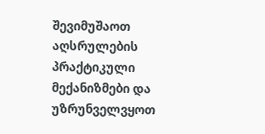შევიმუშაოთ აღსრულების პრაქტიკული მექანიზმები და უზრუნველვყოთ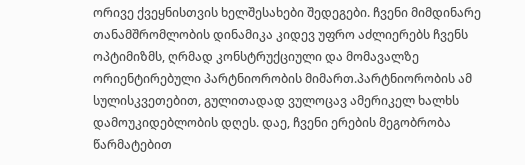ორივე ქვეყნისთვის ხელშესახები შედეგები. ჩვენი მიმდინარე თანამშრომლობის დინამიკა კიდევ უფრო აძლიერებს ჩვენს ოპტიმიზმს, ღრმად კონსტრუქციული და მომავალზე ორიენტირებული პარტნიორობის მიმართ.პარტნიორობის ამ სულისკვეთებით, გულითადად ვულოცავ ამერიკელ ხალხს დამოუკიდებლობის დღეს. დაე, ჩვენი ერების მეგობრობა წარმატებით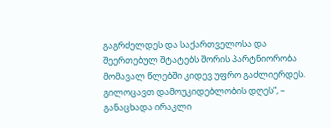გაგრძელდეს და საქართველოსა და შეერთებულ შტატებს შორის პარტნიორობა მომავალ წლებში კიდევ უფრო გაძლიერდეს. გილოცავთ დამოუკიდებლობის დღეს“, – განაცხადა ირაკლი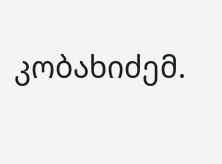კობახიძემ.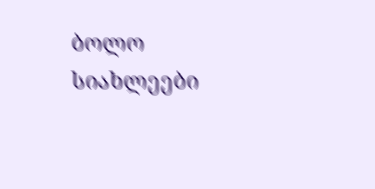ბოლო სიახლეები